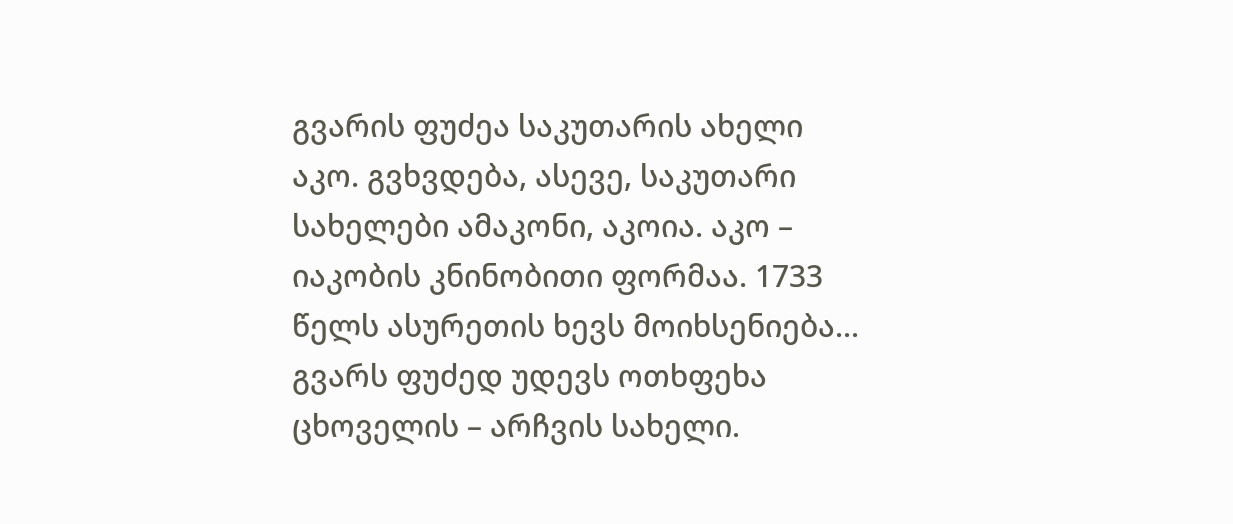გვარის ფუძეა საკუთარის ახელი აკო. გვხვდება, ასევე, საკუთარი სახელები ამაკონი, აკოია. აკო – იაკობის კნინობითი ფორმაა. 1733 წელს ასურეთის ხევს მოიხსენიება...
გვარს ფუძედ უდევს ოთხფეხა ცხოველის – არჩვის სახელი.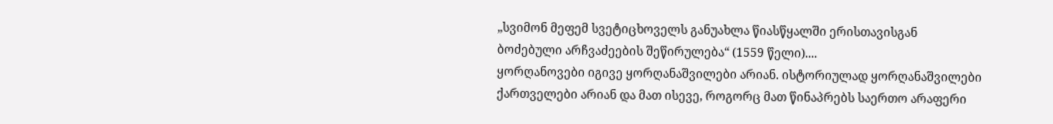„სვიმონ მეფემ სვეტიცხოველს განუახლა წიასწყალში ერისთავისგან ბოძებული არჩვაძეების შეწირულება“ (1559 წელი)....
ყორღანოვები იგივე ყორღანაშვილები არიან. ისტორიულად ყორღანაშვილები ქართველები არიან და მათ ისევე, როგორც მათ წინაპრებს საერთო არაფერი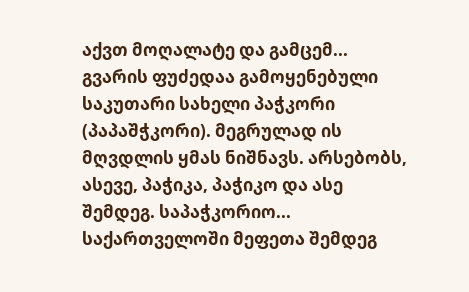აქვთ მოღალატე და გამცემ...
გვარის ფუძედაა გამოყენებული საკუთარი სახელი პაჭკორი (პაპაშჭკორი). მეგრულად ის მღვდლის ყმას ნიშნავს. არსებობს, ასევე, პაჭიკა, პაჭიკო და ასე შემდეგ. საპაჭკორიო...
საქართველოში მეფეთა შემდეგ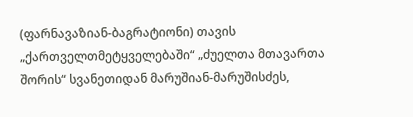(ფარნავაზიან-ბაგრატიონი) თავის „ქართველთმეტყველებაში“ „ძუელთა მთავართა შორის“ სვანეთიდან მარუშიან-მარუშისძეს,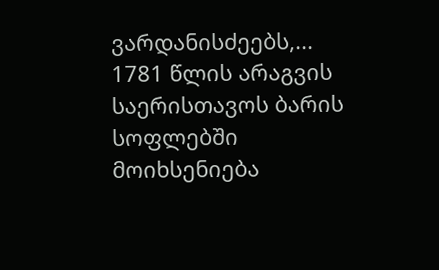ვარდანისძეებს,...
1781 წლის არაგვის საერისთავოს ბარის სოფლებში მოიხსენიება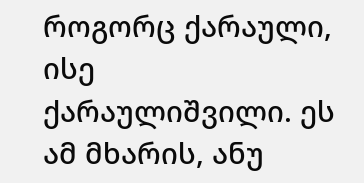როგორც ქარაული, ისე ქარაულიშვილი. ეს ამ მხარის, ანუ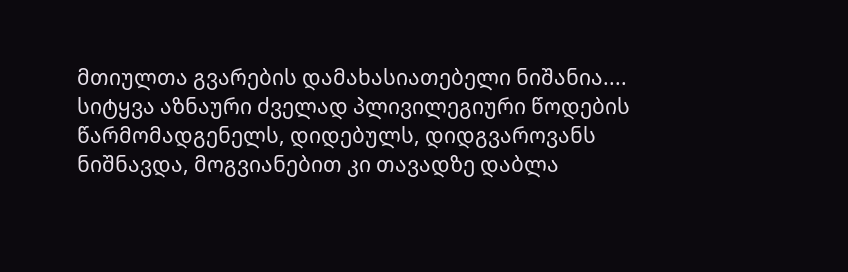მთიულთა გვარების დამახასიათებელი ნიშანია....
სიტყვა აზნაური ძველად პლივილეგიური წოდების წარმომადგენელს, დიდებულს, დიდგვაროვანს ნიშნავდა, მოგვიანებით კი თავადზე დაბლა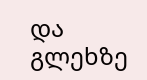და გლეხზე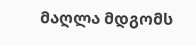მაღლა მდგომს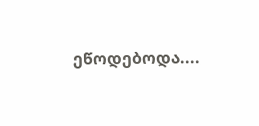ეწოდებოდა....